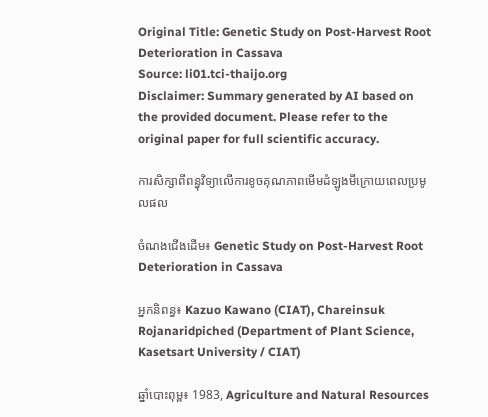Original Title: Genetic Study on Post-Harvest Root Deterioration in Cassava
Source: li01.tci-thaijo.org
Disclaimer: Summary generated by AI based on the provided document. Please refer to the original paper for full scientific accuracy.

ការសិក្សាពីពន្ធុវិទ្យាលើការខូចគុណភាពមើមដំឡូងមីក្រោយពេលប្រមូលផល

ចំណងជើងដើម៖ Genetic Study on Post-Harvest Root Deterioration in Cassava

អ្នកនិពន្ធ៖ Kazuo Kawano (CIAT), Chareinsuk Rojanaridpiched (Department of Plant Science, Kasetsart University / CIAT)

ឆ្នាំបោះពុម្ព៖ 1983, Agriculture and Natural Resources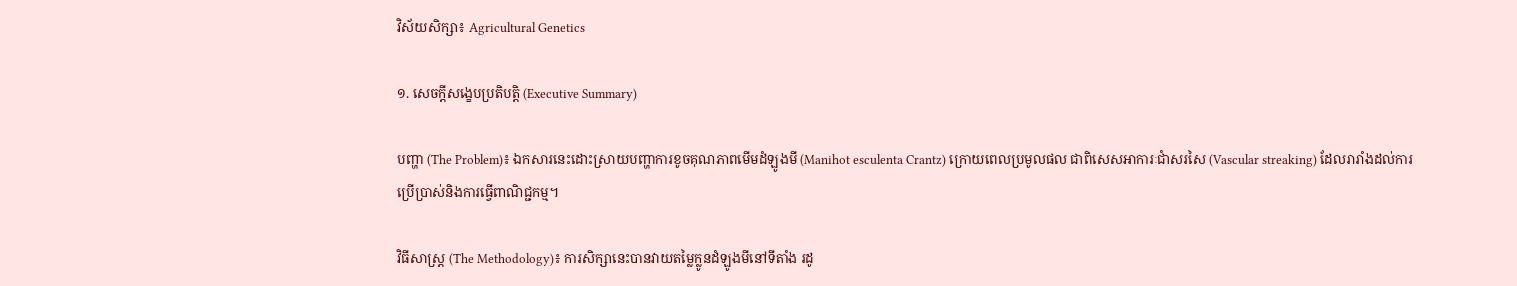វិស័យសិក្សា៖ Agricultural Genetics

១. សេចក្តីសង្ខេបប្រតិបត្តិ (Executive Summary)

បញ្ហា (The Problem)៖ ឯកសារនេះដោះស្រាយបញ្ហាការខូចគុណភាពមើមដំឡូងមី (Manihot esculenta Crantz) ក្រោយពេលប្រមូលផល ជាពិសេសអាការៈជាំសរសៃ (Vascular streaking) ដែលរារាំងដល់ការប្រើប្រាស់និងការធ្វើពាណិជ្ជកម្ម។

វិធីសាស្ត្រ (The Methodology)៖ ការសិក្សានេះបានវាយតម្លៃក្លូនដំឡូងមីនៅទីតាំង រដូ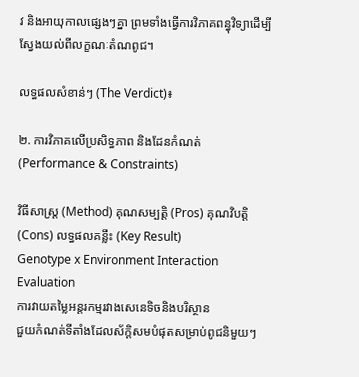វ និងអាយុកាលផ្សេងៗគ្នា ព្រមទាំងធ្វើការវិភាគពន្ធុវិទ្យាដើម្បីស្វែងយល់ពីលក្ខណៈតំណពូជ។

លទ្ធផលសំខាន់ៗ (The Verdict)៖

២. ការវិភាគលើប្រសិទ្ធភាព និងដែនកំណត់ (Performance & Constraints)

វិធីសាស្ត្រ (Method) គុណសម្បត្តិ (Pros) គុណវិបត្តិ (Cons) លទ្ធផលគន្លឹះ (Key Result)
Genotype x Environment Interaction Evaluation
ការវាយតម្លៃអន្តរកម្មរវាងសេនេទិចនិងបរិស្ថាន
ជួយកំណត់ទីតាំងដែលស័ក្តិសមបំផុតសម្រាប់ពូជនិមួយៗ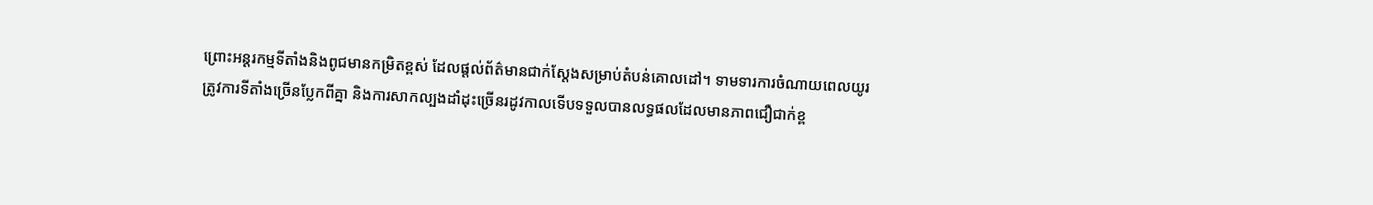ព្រោះអន្តរកម្មទីតាំងនិងពូជមានកម្រិតខ្ពស់ ដែលផ្តល់ព័ត៌មានជាក់ស្តែងសម្រាប់តំបន់គោលដៅ។ ទាមទារការចំណាយពេលយូរ ត្រូវការទីតាំងច្រើនប្លែកពីគ្នា និងការសាកល្បងដាំដុះច្រើនរដូវកាលទើបទទួលបានលទ្ធផលដែលមានភាពជឿជាក់ខ្ព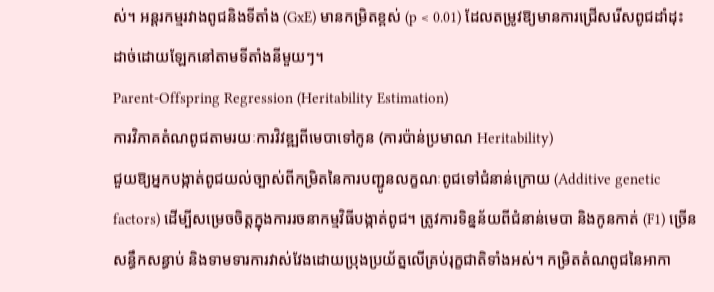ស់។ អន្តរកម្មរវាងពូជនិងទីតាំង (GxE) មានកម្រិតខ្ពស់ (p < 0.01) ដែលតម្រូវឱ្យមានការជ្រើសរើសពូជដាំដុះដាច់ដោយឡែកនៅតាមទីតាំងនីមួយៗ។
Parent-Offspring Regression (Heritability Estimation)
ការវិភាគតំណពូជតាមរយៈការវិវឌ្ឍពីមេបាទៅកូន (ការប៉ាន់ប្រមាណ Heritability)
ជួយឱ្យអ្នកបង្កាត់ពូជយល់ច្បាស់ពីកម្រិតនៃការបញ្ជូនលក្ខណៈពូជទៅជំនាន់ក្រោយ (Additive genetic factors) ដើម្បីសម្រេចចិត្តក្នុងការរចនាកម្មវិធីបង្កាត់ពូជ។ ត្រូវការទិន្នន័យពីជំនាន់មេបា និងកូនកាត់ (F1) ច្រើនសន្ធឹកសន្ធាប់ និងទាមទារការវាស់វែងដោយប្រុងប្រយ័ត្នលើគ្រប់រុក្ខជាតិទាំងអស់។ កម្រិតតំណពូជនៃអាកា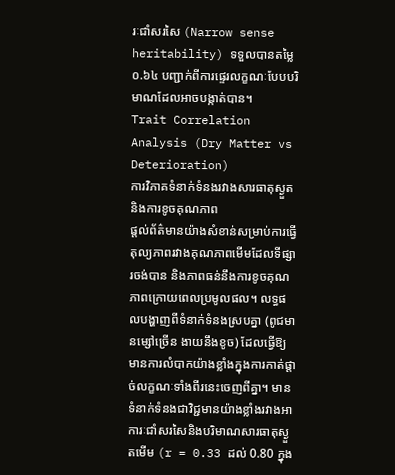រៈជាំសរសៃ (Narrow sense heritability) ទទួលបានតម្លៃ ០.៦៤ បញ្ជាក់ពីការផ្ទេរលក្ខណៈបែបបរិមាណដែលអាចបង្កាត់បាន។
Trait Correlation Analysis (Dry Matter vs Deterioration)
ការវិភាគទំនាក់ទំនងរវាងសារធាតុស្ងួតនិងការខូចគុណភាព
ផ្តល់ព័ត៌មានយ៉ាងសំខាន់សម្រាប់ការធ្វើតុល្យភាពរវាងគុណភាពមើមដែលទីផ្សារចង់បាន និងភាពធន់នឹងការខូចគុណភាពក្រោយពេលប្រមូលផល។ លទ្ធផលបង្ហាញពីទំនាក់ទំនងស្របគ្នា (ពូជមានម្សៅច្រើន ងាយនឹងខូច) ដែលធ្វើឱ្យមានការលំបាកយ៉ាងខ្លាំងក្នុងការកាត់ផ្តាច់លក្ខណៈទាំងពីរនេះចេញពីគ្នា។ មានទំនាក់ទំនងជាវិជ្ជមានយ៉ាងខ្លាំងរវាងអាការៈជាំសរសៃនិងបរិមាណសារធាតុស្ងួតមើម (r = 0.33 ដល់ 0.80 ក្នុង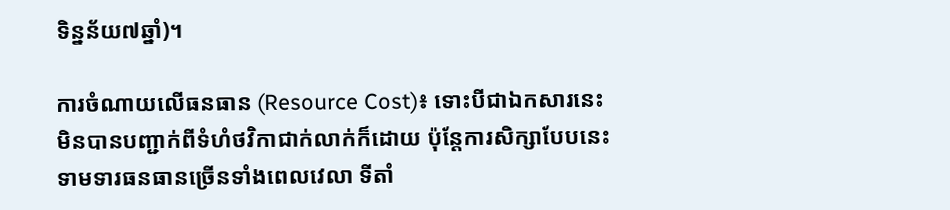ទិន្នន័យ៧ឆ្នាំ)។

ការចំណាយលើធនធាន (Resource Cost)៖ ទោះបីជាឯកសារនេះមិនបានបញ្ជាក់ពីទំហំថវិកាជាក់លាក់ក៏ដោយ ប៉ុន្តែការសិក្សាបែបនេះទាមទារធនធានច្រើនទាំងពេលវេលា ទីតាំ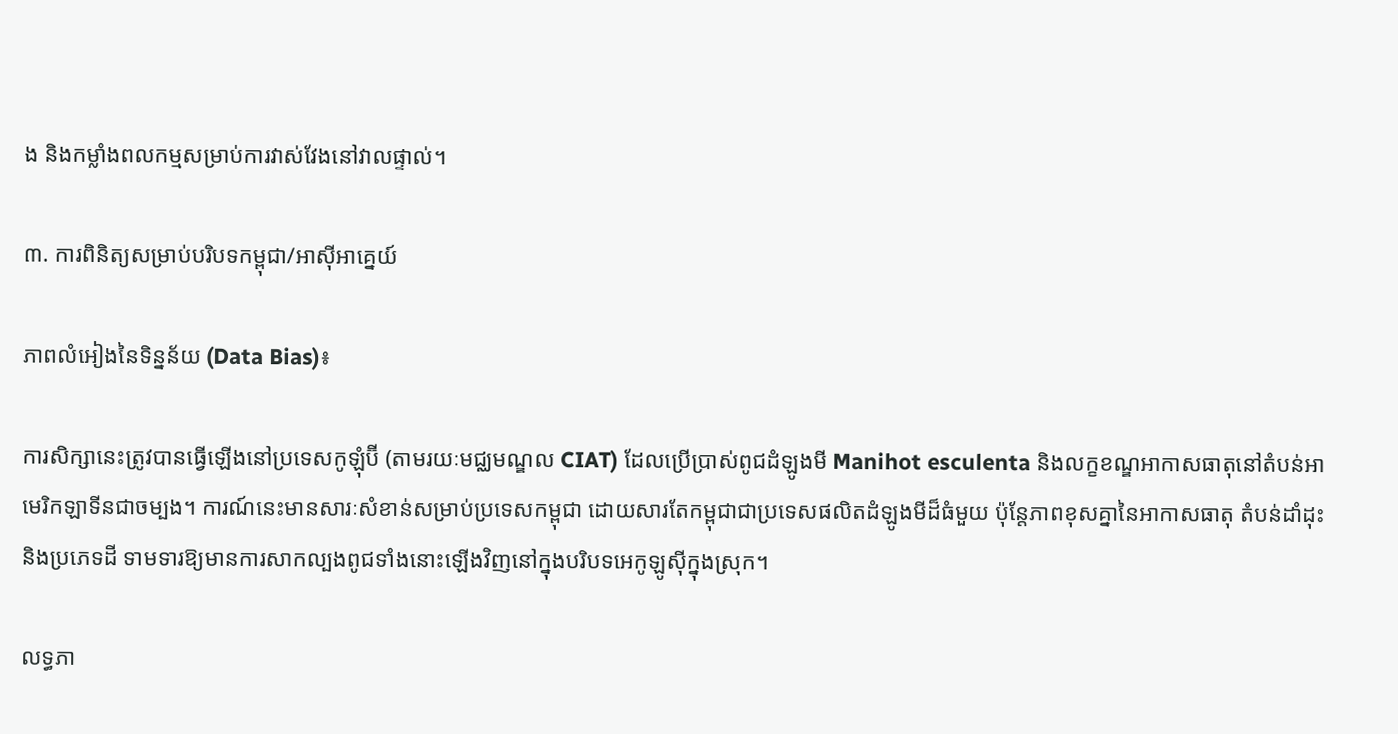ង និងកម្លាំងពលកម្មសម្រាប់ការវាស់វែងនៅវាលផ្ទាល់។

៣. ការពិនិត្យសម្រាប់បរិបទកម្ពុជា/អាស៊ីអាគ្នេយ៍

ភាពលំអៀងនៃទិន្នន័យ (Data Bias)៖

ការសិក្សានេះត្រូវបានធ្វើឡើងនៅប្រទេសកូឡុំប៊ី (តាមរយៈមជ្ឈមណ្ឌល CIAT) ដែលប្រើប្រាស់ពូជដំឡូងមី Manihot esculenta និងលក្ខខណ្ឌអាកាសធាតុនៅតំបន់អាមេរិកឡាទីនជាចម្បង។ ការណ៍នេះមានសារៈសំខាន់សម្រាប់ប្រទេសកម្ពុជា ដោយសារតែកម្ពុជាជាប្រទេសផលិតដំឡូងមីដ៏ធំមួយ ប៉ុន្តែភាពខុសគ្នានៃអាកាសធាតុ តំបន់ដាំដុះ និងប្រភេទដី ទាមទារឱ្យមានការសាកល្បងពូជទាំងនោះឡើងវិញនៅក្នុងបរិបទអេកូឡូស៊ីក្នុងស្រុក។

លទ្ធភា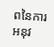ពនៃការអនុវ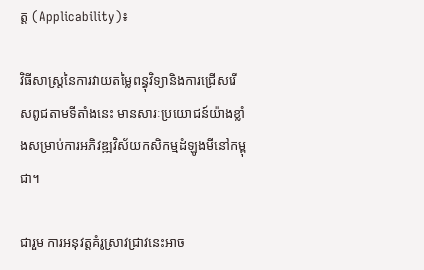ត្ត (Applicability)៖

វិធីសាស្ត្រនៃការវាយតម្លៃពន្ធុវិទ្យានិងការជ្រើសរើសពូជតាមទីតាំងនេះ មានសារៈប្រយោជន៍យ៉ាងខ្លាំងសម្រាប់ការអភិវឌ្ឍវិស័យកសិកម្មដំឡូងមីនៅកម្ពុជា។

ជារួម ការអនុវត្តគំរូស្រាវជ្រាវនេះអាច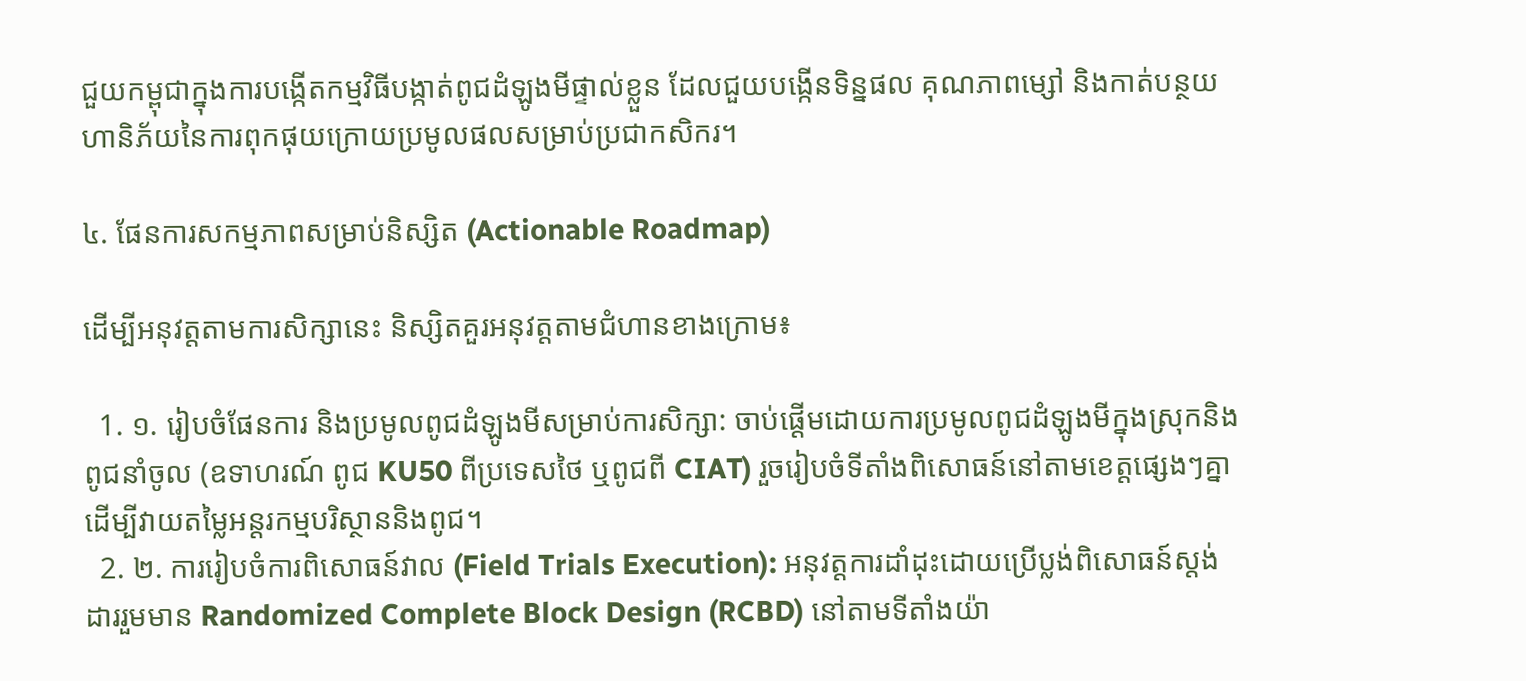ជួយកម្ពុជាក្នុងការបង្កើតកម្មវិធីបង្កាត់ពូជដំឡូងមីផ្ទាល់ខ្លួន ដែលជួយបង្កើនទិន្នផល គុណភាពម្សៅ និងកាត់បន្ថយហានិភ័យនៃការពុកផុយក្រោយប្រមូលផលសម្រាប់ប្រជាកសិករ។

៤. ផែនការសកម្មភាពសម្រាប់និស្សិត (Actionable Roadmap)

ដើម្បីអនុវត្តតាមការសិក្សានេះ និស្សិតគួរអនុវត្តតាមជំហានខាងក្រោម៖

  1. ១. រៀបចំផែនការ និងប្រមូលពូជដំឡូងមីសម្រាប់ការសិក្សា: ចាប់ផ្តើមដោយការប្រមូលពូជដំឡូងមីក្នុងស្រុកនិងពូជនាំចូល (ឧទាហរណ៍ ពូជ KU50 ពីប្រទេសថៃ ឬពូជពី CIAT) រួចរៀបចំទីតាំងពិសោធន៍នៅតាមខេត្តផ្សេងៗគ្នាដើម្បីវាយតម្លៃអន្តរកម្មបរិស្ថាននិងពូជ។
  2. ២. ការរៀបចំការពិសោធន៍វាល (Field Trials Execution): អនុវត្តការដាំដុះដោយប្រើប្លង់ពិសោធន៍ស្តង់ដាររួមមាន Randomized Complete Block Design (RCBD) នៅតាមទីតាំងយ៉ា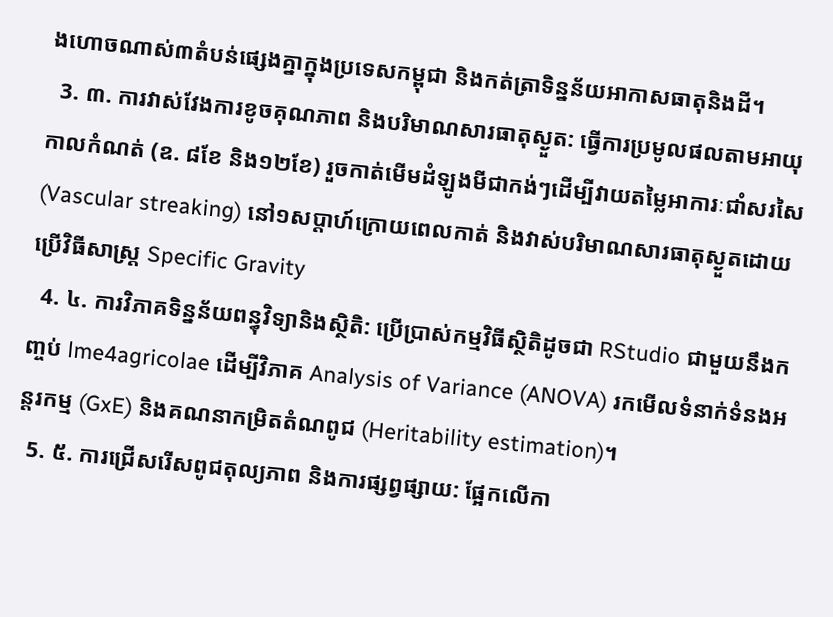ងហោចណាស់៣តំបន់ផ្សេងគ្នាក្នុងប្រទេសកម្ពុជា និងកត់ត្រាទិន្នន័យអាកាសធាតុនិងដី។
  3. ៣. ការវាស់វែងការខូចគុណភាព និងបរិមាណសារធាតុស្ងួត: ធ្វើការប្រមូលផលតាមអាយុកាលកំណត់ (ឧ. ៨ខែ និង១២ខែ) រួចកាត់មើមដំឡូងមីជាកង់ៗដើម្បីវាយតម្លៃអាការៈជាំសរសៃ (Vascular streaking) នៅ១សប្តាហ៍ក្រោយពេលកាត់ និងវាស់បរិមាណសារធាតុស្ងួតដោយប្រើវិធីសាស្ត្រ Specific Gravity
  4. ៤. ការវិភាគទិន្នន័យពន្ធុវិទ្យានិងស្ថិតិ: ប្រើប្រាស់កម្មវិធីស្ថិតិដូចជា RStudio ជាមួយនឹងកញ្ចប់ lme4agricolae ដើម្បីវិភាគ Analysis of Variance (ANOVA) រកមើលទំនាក់ទំនងអន្តរកម្ម (GxE) និងគណនាកម្រិតតំណពូជ (Heritability estimation)។
  5. ៥. ការជ្រើសរើសពូជតុល្យភាព និងការផ្សព្វផ្សាយ: ផ្អែកលើកា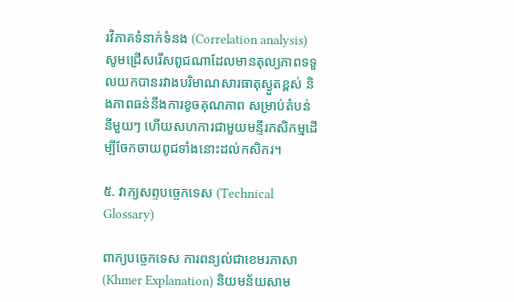រវិភាគទំនាក់ទំនង (Correlation analysis) សូមជ្រើសរើសពូជណាដែលមានតុល្យភាពទទួលយកបានរវាងបរិមាណសារធាតុស្ងួតខ្ពស់ និងភាពធន់នឹងការខូចគុណភាព សម្រាប់តំបន់នីមួយៗ ហើយសហការជាមួយមន្ទីរកសិកម្មដើម្បីចែកចាយពូជទាំងនោះដល់កសិករ។

៥. វាក្យសព្ទបច្ចេកទេស (Technical Glossary)

ពាក្យបច្ចេកទេស ការពន្យល់ជាខេមរភាសា (Khmer Explanation) និយមន័យសាម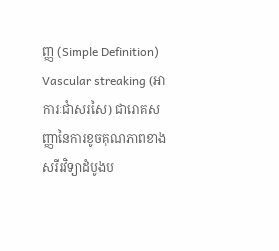ញ្ញ (Simple Definition)
Vascular streaking (អាការៈជាំសរសៃ) ជារោគសញ្ញានៃការខូចគុណភាពខាងសរីរវិទ្យាដំបូងប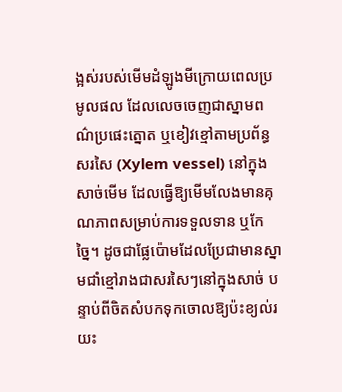ង្អស់របស់មើមដំឡូងមីក្រោយពេលប្រមូលផល ដែលលេចចេញជាស្នាមពណ៌ប្រផេះត្នោត ឬខៀវខ្មៅតាមប្រព័ន្ធសរសៃ (Xylem vessel) នៅក្នុងសាច់មើម ដែលធ្វើឱ្យមើមលែងមានគុណភាពសម្រាប់ការទទួលទាន ឬកែច្នៃ។ ដូចជាផ្លែប៉ោមដែលប្រែជាមានស្នាមជាំខ្មៅរាងជាសរសៃៗនៅក្នុងសាច់ បន្ទាប់ពីចិតសំបកទុកចោលឱ្យប៉ះខ្យល់រយះ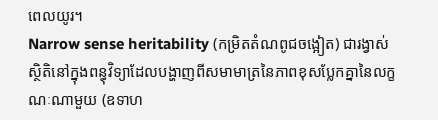ពេលយូរ។
Narrow sense heritability (កម្រិតតំណពូជចង្អៀត) ជារង្វាស់ស្ថិតិនៅក្នុងពន្ធុវិទ្យាដែលបង្ហាញពីសមាមាត្រនៃភាពខុសប្លែកគ្នានៃលក្ខណៈណាមួយ (ឧទាហ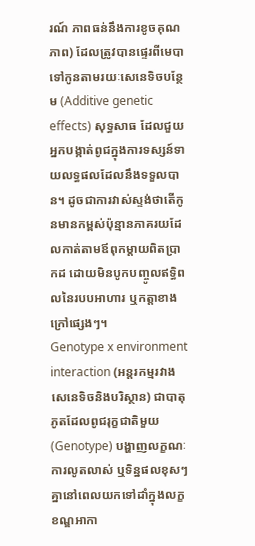រណ៍ ភាពធន់នឹងការខូចគុណភាព) ដែលត្រូវបានផ្ទេរពីមេបាទៅកូនតាមរយៈសេនេទិចបន្ថែម (Additive genetic effects) សុទ្ធសាធ ដែលជួយអ្នកបង្កាត់ពូជក្នុងការទស្សន៍ទាយលទ្ធផលដែលនឹងទទួលបាន។ ដូចជាការវាស់ស្ទង់ថាតើកូនមានកម្ពស់ប៉ុន្មានភាគរយដែលកាត់តាមឪពុកម្តាយពិតប្រាកដ ដោយមិនបូកបញ្ចូលឥទ្ធិពលនៃរបបអាហារ ឬកត្តាខាងក្រៅផ្សេងៗ។
Genotype x environment interaction (អន្តរកម្មរវាងសេនេទិចនិងបរិស្ថាន) ជាបាតុភូតដែលពូជរុក្ខជាតិមួយ (Genotype) បង្ហាញលក្ខណៈ ការលូតលាស់ ឬទិន្នផលខុសៗគ្នានៅពេលយកទៅដាំក្នុងលក្ខខណ្ឌអាកា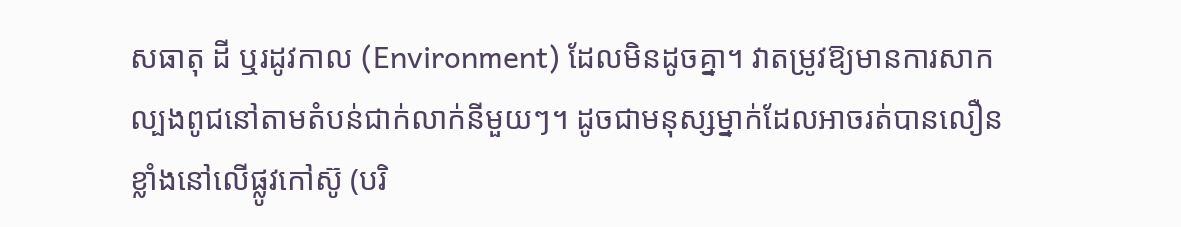សធាតុ ដី ឬរដូវកាល (Environment) ដែលមិនដូចគ្នា។ វាតម្រូវឱ្យមានការសាកល្បងពូជនៅតាមតំបន់ជាក់លាក់នីមួយៗ។ ដូចជាមនុស្សម្នាក់ដែលអាចរត់បានលឿនខ្លាំងនៅលើផ្លូវកៅស៊ូ (បរិ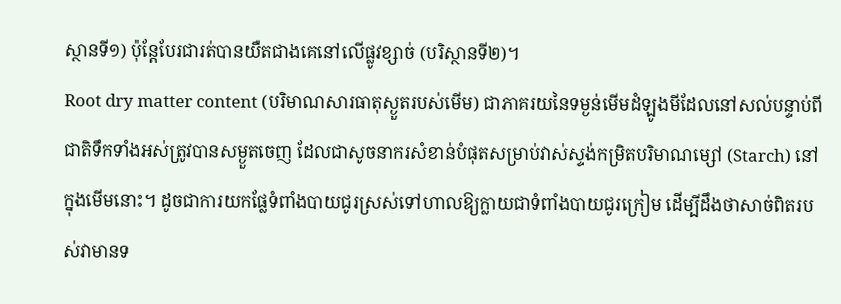ស្ថានទី១) ប៉ុន្តែបែរជារត់បានយឺតជាងគេនៅលើផ្លូវខ្សាច់ (បរិស្ថានទី២)។
Root dry matter content (បរិមាណសារធាតុស្ងួតរបស់មើម) ជាភាគរយនៃទម្ងន់មើមដំឡូងមីដែលនៅសល់បន្ទាប់ពីជាតិទឹកទាំងអស់ត្រូវបានសម្ងួតចេញ ដែលជាសូចនាករសំខាន់បំផុតសម្រាប់វាស់ស្ទង់កម្រិតបរិមាណម្សៅ (Starch) នៅក្នុងមើមនោះ។ ដូចជាការយកផ្លែទំពាំងបាយជូរស្រស់ទៅហាលឱ្យក្លាយជាទំពាំងបាយជូរក្រៀម ដើម្បីដឹងថាសាច់ពិតរបស់វាមានទ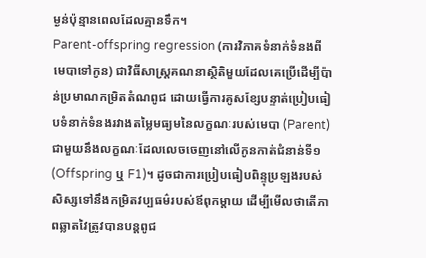ម្ងន់ប៉ុន្មានពេលដែលគ្មានទឹក។
Parent-offspring regression (ការវិភាគទំនាក់ទំនងពីមេបាទៅកូន) ជាវិធីសាស្ត្រគណនាស្ថិតិមួយដែលគេប្រើដើម្បីប៉ាន់ប្រមាណកម្រិតតំណពូជ ដោយធ្វើការគូសខ្សែបន្ទាត់ប្រៀបធៀបទំនាក់ទំនងរវាងតម្លៃមធ្យមនៃលក្ខណៈរបស់មេបា (Parent) ជាមួយនឹងលក្ខណៈដែលលេចចេញនៅលើកូនកាត់ជំនាន់ទី១ (Offspring ឬ F1)។ ដូចជាការប្រៀបធៀបពិន្ទុប្រឡងរបស់សិស្សទៅនឹងកម្រិតវប្បធម៌របស់ឪពុកម្តាយ ដើម្បីមើលថាតើភាពឆ្លាតវៃត្រូវបានបន្តពូជ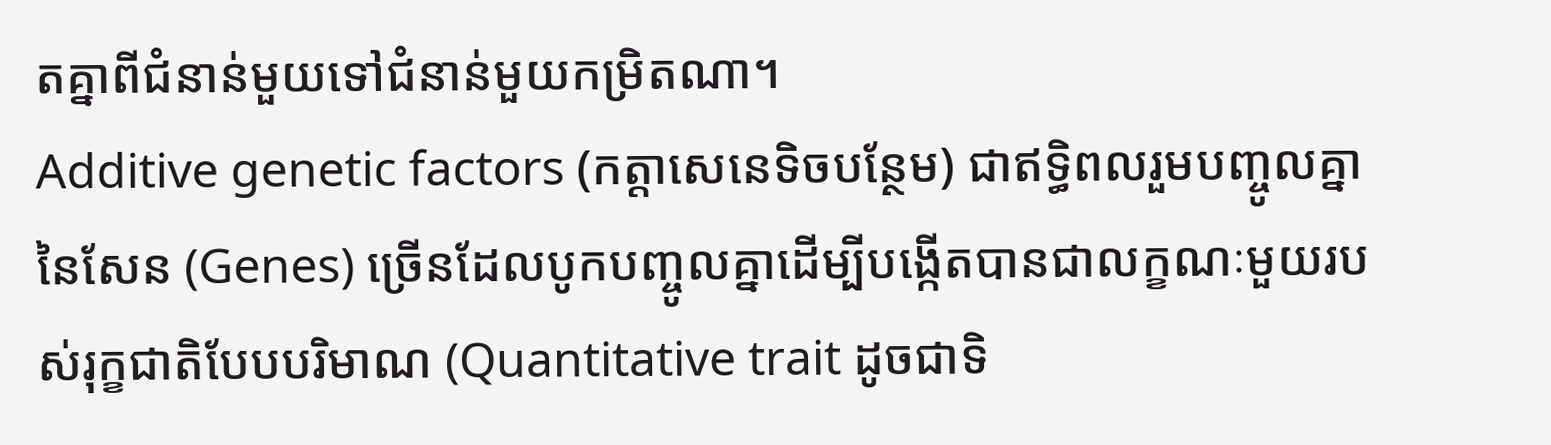តគ្នាពីជំនាន់មួយទៅជំនាន់មួយកម្រិតណា។
Additive genetic factors (កត្តាសេនេទិចបន្ថែម) ជាឥទ្ធិពលរួមបញ្ចូលគ្នានៃសែន (Genes) ច្រើនដែលបូកបញ្ចូលគ្នាដើម្បីបង្កើតបានជាលក្ខណៈមួយរបស់រុក្ខជាតិបែបបរិមាណ (Quantitative trait ដូចជាទិ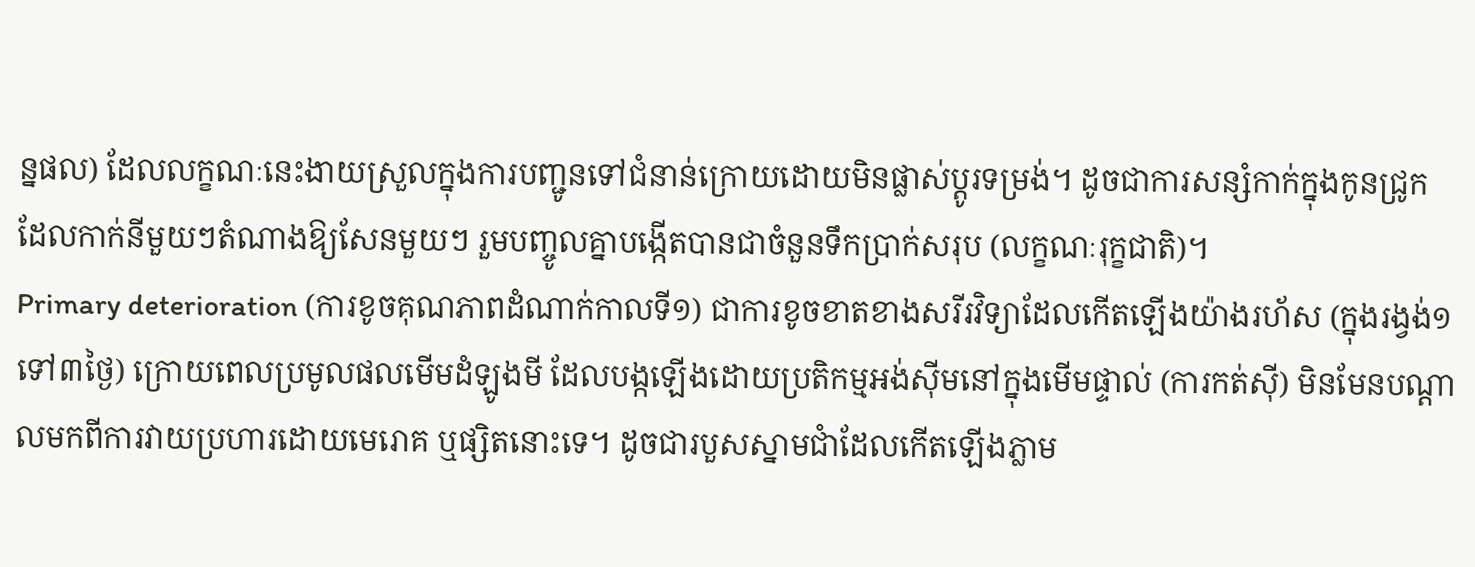ន្នផល) ដែលលក្ខណៈនេះងាយស្រួលក្នុងការបញ្ជូនទៅជំនាន់ក្រោយដោយមិនផ្លាស់ប្តូរទម្រង់។ ដូចជាការសន្សំកាក់ក្នុងកូនជ្រូក ដែលកាក់នីមួយៗតំណាងឱ្យសែនមួយៗ រួមបញ្ចូលគ្នាបង្កើតបានជាចំនួនទឹកប្រាក់សរុប (លក្ខណៈរុក្ខជាតិ)។
Primary deterioration (ការខូចគុណភាពដំណាក់កាលទី១) ជាការខូចខាតខាងសរីរវិទ្យាដែលកើតឡើងយ៉ាងរហ័ស (ក្នុងរង្វង់១ទៅ៣ថ្ងៃ) ក្រោយពេលប្រមូលផលមើមដំឡូងមី ដែលបង្កឡើងដោយប្រតិកម្មអង់ស៊ីមនៅក្នុងមើមផ្ទាល់ (ការកត់សុី) មិនមែនបណ្តាលមកពីការវាយប្រហារដោយមេរោគ ឬផ្សិតនោះទេ។ ដូចជារបួសស្នាមជាំដែលកើតឡើងភ្លាម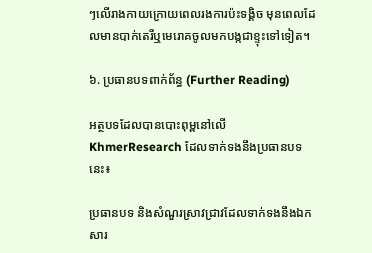ៗលើរាងកាយក្រោយពេលរងការប៉ះទង្គិច មុនពេលដែលមានបាក់តេរីឬមេរោគចូលមកបង្កជាខ្ទុះទៅទៀត។

៦. ប្រធានបទពាក់ព័ន្ធ (Further Reading)

អត្ថបទដែលបានបោះពុម្ពនៅលើ KhmerResearch ដែលទាក់ទងនឹងប្រធានបទនេះ៖

ប្រធានបទ និងសំណួរស្រាវជ្រាវដែលទាក់ទងនឹងឯកសារ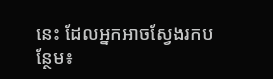នេះ ដែលអ្នកអាចស្វែងរកបន្ថែម៖